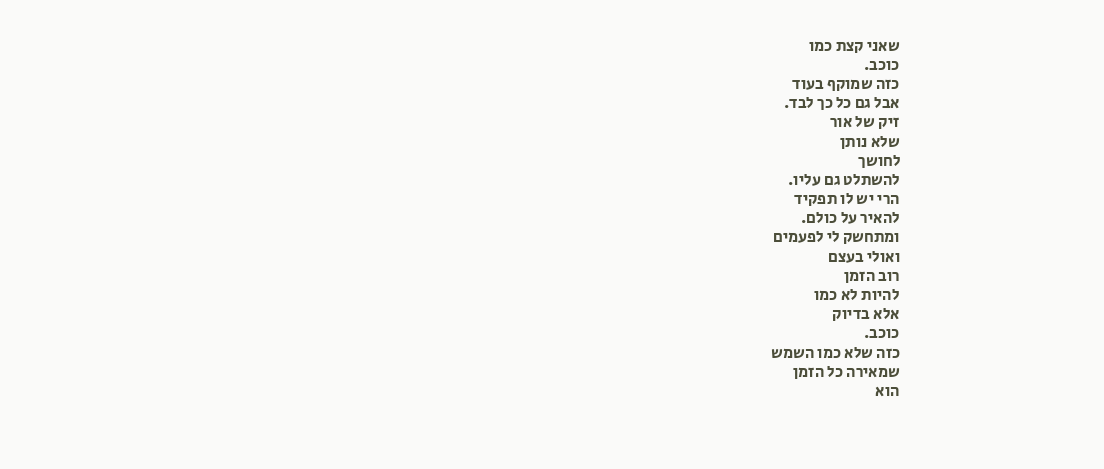שאני קצת כמו
כוכב.
כזה שמוקף בעוד
אבל גם כל כך לבד.
זיק של אור
שלא נותן
לחושך
להשתלט גם עליו.
הרי יש לו תפקיד
להאיר על כולם.
ומתחשק לי לפעמים
ואולי בעצם
רוב הזמן
להיות לא כמו
אלא בדיוק
כוכב.
כזה שלא כמו השמש
שמאירה כל הזמן
הוא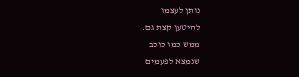נותן לעצמו
להיטען קצת גם.
ממש כמו כוכב
שנמצא לפעמים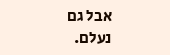אבל גם
נעלם.